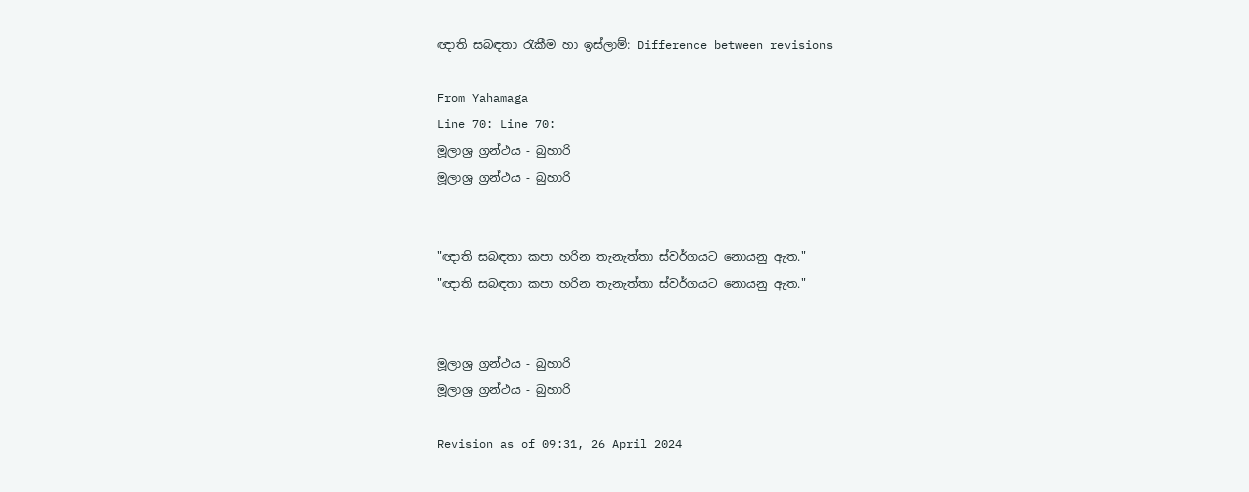ඥාති සබඳතා රැකීම හා ඉස්ලාම්: Difference between revisions

From Yahamaga
Line 70: Line 70:
මූලාශ්‍ර ග්‍රන්ථය - බුහාරි
මූලාශ්‍ර ග්‍රන්ථය - බුහාරි


"ඥාති සබඳතා කපා හරින තැනැත්තා ස්වර්ගයට නොයනු ඇත."
"ඥාති සබඳතා කපා හරින තැනැත්තා ස්වර්ගයට නොයනු ඇත."


මූලාශ්‍ර ග්‍රන්ථය - බුහාරි
මූලාශ්‍ර ග්‍රන්ථය - බුහාරි

Revision as of 09:31, 26 April 2024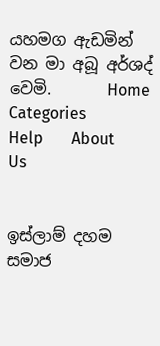යහමග ඇඩමින් වන මා අබූ අර්ශද් වෙමි.       Home       Categories       Help       About Us


ඉස්ලාම් දහම සමාජ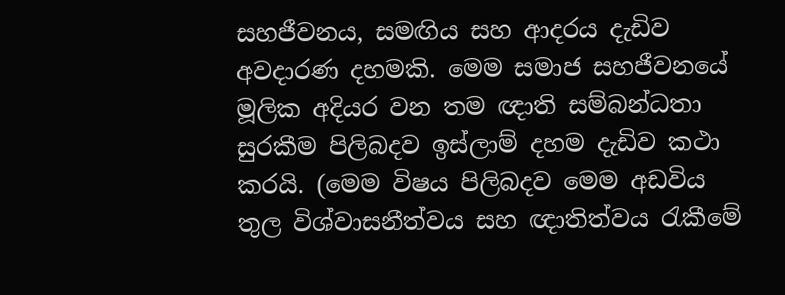සහජීවනය, සමඟිය සහ ආදරය දැඩිව අවදාරණ දහමකි. මෙම සමාජ සහජීවනයේ මූලික අදියර වන තම ඥාති සම්බන්ධතා සුරකීම පිලිබදව ඉස්ලාම් දහම දැඩිව කථා කරයි. (මෙම විෂය පිලිබදව මෙම අඩවිය තුල විශ්වාසනීත්වය සහ ඥාතිත්වය රැකීමේ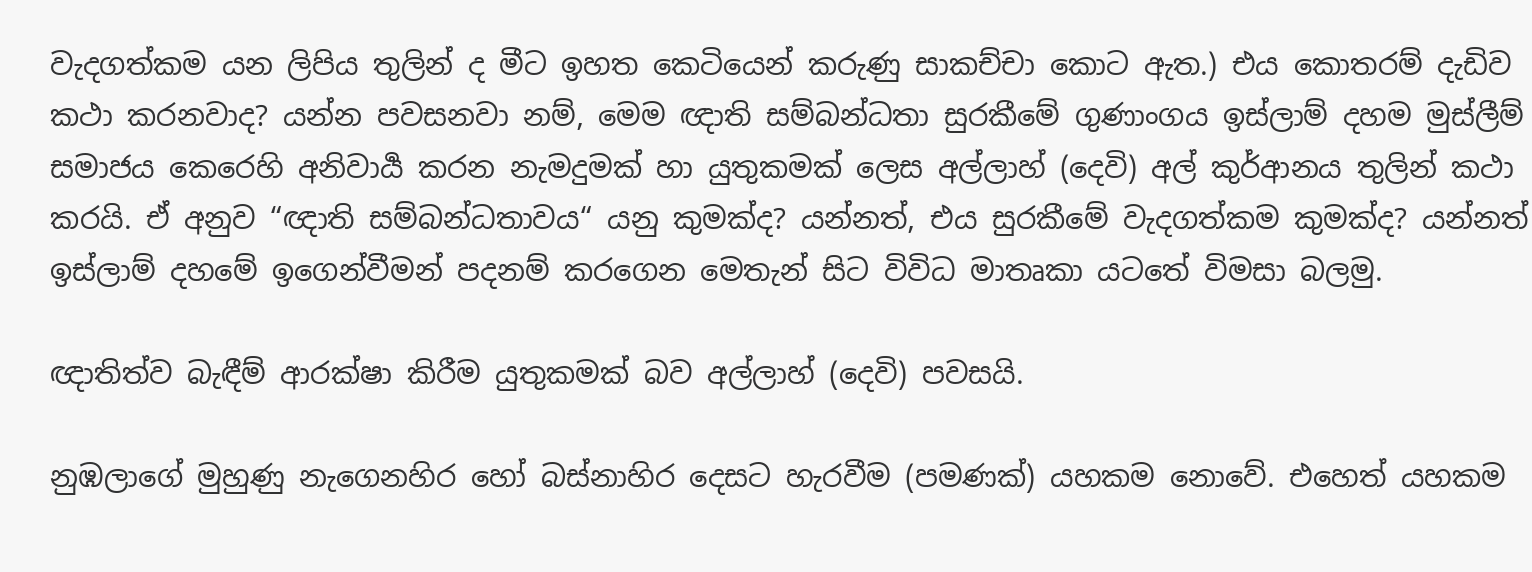වැදගත්කම යන ලිපිය තුලින් ද මීට ඉහත කෙටියෙන් කරුණු සාකච්චා කොට ඇත.) එය කොතරම් දැඩිව කථා කරනවාද? යන්න පවසනවා නම්, මෙම ඥාති සම්බන්ධතා සුරකීමේ ගුණාංගය ඉස්ලාම් දහම මුස්ලීම් සමාජය කෙරෙහි අනිවාර්‍ය කරන නැමදුමක් හා යුතුකමක් ලෙස අල්ලාහ් (දෙවි) අල් කුර්ආනය තුලින් කථා කරයි. ඒ අනුව “ඥාති සම්බන්ධතාවය“ යනු කුමක්ද? යන්නත්, එය සුරකීමේ වැදගත්කම කුමක්ද? යන්නත් ඉස්ලාම් දහමේ ඉගෙන්වීමන් පදනම් කරගෙන මෙතැන් සිට විවිධ මාතෘකා යටතේ විමසා බලමු.

ඥාතිත්ව බැඳීම් ආරක්ෂා කිරීම යුතුකමක් බව අල්ලාහ් (දෙවි) පවසයි.

නුඹලාගේ මුහුණු නැගෙනහිර හෝ බස්නාහිර දෙසට හැරවීම (පමණක්) යහකම නොවේ. එහෙත් යහකම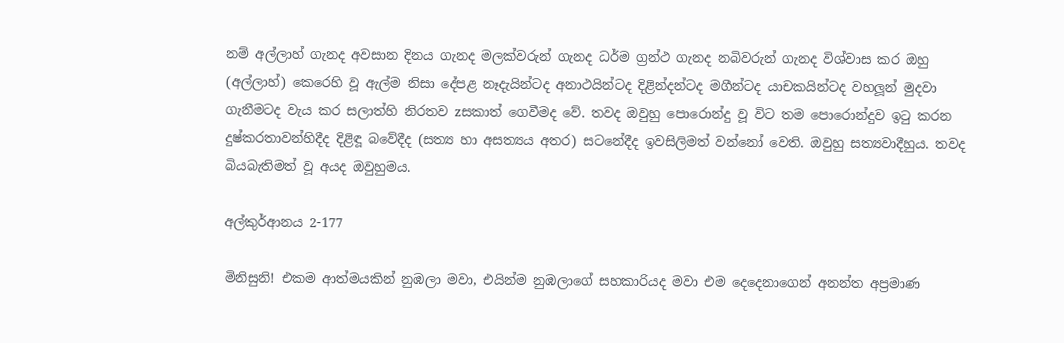නම් අල්ලාහ් ගැනද අවසාන දිනය ගැනද මලක්වරුන් ගැනද ධර්ම ග්‍රන්ථ ගැනද නබිවරුන් ගැනද විශ්වාස කර ඔහු (අල්ලාහ්) කෙරෙහි වූ ඇල්ම නිසා දේපළ නෑදැයින්ටද අනාථයින්ටද දිළින්දන්ටද මගීන්ටද යාචකයින්ටද වහලූන් මුදවා ගැනීමටද වැය කර සලාත්හි නිරතව zසකාත් ගෙවීමද වේ. තවද ඔවුහු පොරොන්දු වූ විට තම පොරොන්දුව ඉටු කරන දුෂ්කරතාවන්හිදීද දිළිඳූ බවේදීද (සත්‍ය හා අසත්‍යය අතර) සටනේදීද ඉවසිලිමත් වන්නෝ වෙති. ඔවුහු සත්‍යවාදීහුය. තවද බියබැතිමත් වූ අයද ඔවුහුමය.

අල්කුර්ආනය 2-177

මිනිසුනි! එකම ආත්මයකින් නුඹලා මවා, එයින්ම නුඹලාගේ සහකාරියද මවා එම දෙදෙනාගෙන් අනන්ත අප්‍රමාණ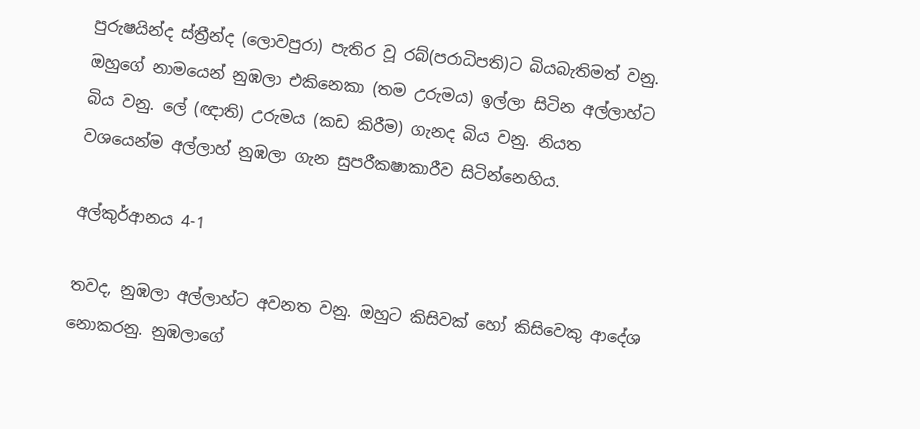පුරුෂයින්ද ස්ත්‍රීන්ද (ලොවපුරා) පැතිර වූ රබ්(පරාධිපති)ට බියබැතිමත් වනු. ඔහුගේ නාමයෙන් නුඹලා එකිනෙකා (තම උරුමය) ඉල්ලා සිටින අල්ලාහ්ට බිය වනු. ලේ (ඥාති) උරුමය (කඩ කිරීම) ගැනද බිය වනු. නියත වශයෙන්ම අල්ලාහ් නුඹලා ගැන සුපරීක‍ෂාකාරීව සිටින්නෙහිය.

අල්කුර්ආනය 4-1

තවද, නුඹලා අල්ලාහ්ට අවනත වනු. ඔහුට කිසිවක් හෝ කිසිවෙකු ආදේශ නොකරනු. නුඹලාගේ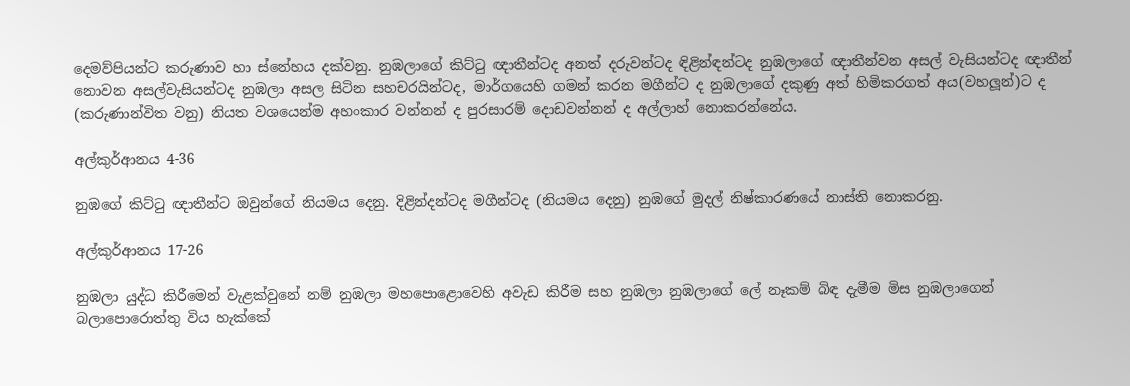දෙමව්පියන්ට කරුණාව හා ස්නේහය දක්වනු. නුඹලාගේ කිට්ටු ඥාතීන්ටද අනත් දරුවන්ටද ඳිළින්ඳන්ටද නුඹලාගේ ඥාතීන්වන අසල් වැසියන්ටද ඥාතීන් නොවන අසල්වැසියන්ටද නුඹලා අසල සිටින සහචරයින්ටද, මාර්ගයෙහි ගමන් කරන මගීන්ට ද නුඹලාගේ දකුණු අත් හිමිකරගත් අය(වහලූන්)ට ද (කරුණාන්විත වනු) නියත වශයෙන්ම අහංකාර වන්නන් ද පුරසාරම් දොඩවන්නන් ද අල්ලාහ් නොකරන්නේය.

අල්කුර්ආනය 4-36

නුඹගේ කිට්ටු ඥාතීන්ට ඔවුන්ගේ නියමය දෙනු. දිළින්දන්ටද මගීන්ටද (නියමය දෙනු) නුඹගේ මුදල් නිෂ්කාරණයේ නාස්ති නොකරනු.

අල්කුර්ආනය 17-26

නුඹලා යුද්ධ කිරීමෙන් වැළක්වුනේ නම් නුඹලා මහපොළොවෙහි අවැඩ කිරීම සහ නුඹලා නුඹලාගේ ලේ නෑකම් බිඳ දැමීම මිස නුඹලාගෙන් බලාපොරොත්තු විය හැක්කේ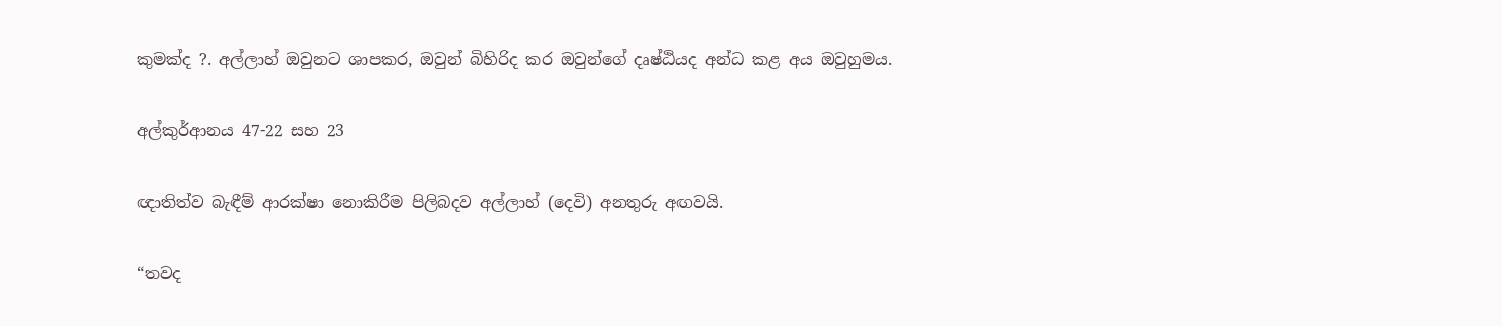කුමක්ද ?. අල්ලාහ් ඔවුනට ශාපකර, ඔවුන් බිහිරිද කර ඔවුන්ගේ දෘෂ්ඨියද අන්ධ කළ අය ඔවුහුමය.

අල්කුර්ආනය 47-22 සහ 23

ඥාතිත්ව බැඳීම් ආරක්ෂා නොකිරීම පිලිබදව අල්ලාහ් (දෙවි) අනතුරු අඟවයි.

“තවද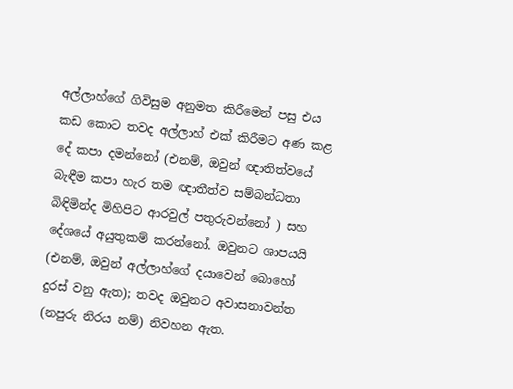අල්ලාහ්ගේ ගිවිසුම අනුමත කිරීමෙන් පසු එය කඩ කොට තවද අල්ලාහ් එක් කිරීමට අණ කළ දේ කපා දමන්නෝ (එනම්, ඔවුන් ඥාතිත්වයේ බැඳීම කපා හැර තම ඥාතීත්ව සම්බන්ධතා බිඳිමින්ද මිහිපිට ආරවුල් පතුරුවන්නෝ ) සහ දේශයේ අයුතුකම් කරන්නෝ. ඔවුනට ශාපයයි (එනම්, ඔවුන් අල්ලාහ්ගේ දයාවෙන් බොහෝ දුරස් වනු ඇත); තවද ඔවුනට අවාසනාවන්ත (නපුරු නිරය නම්) නිවහන ඇත.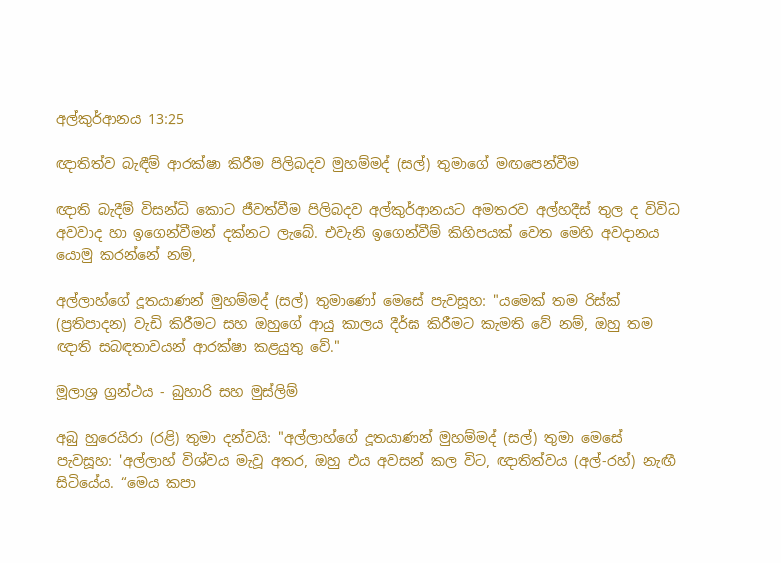අල්කුර්ආනය 13:25

ඥාතිත්ව බැඳීම් ආරක්ෂා කිරීම පිලිබදව මුහම්මද් (සල්) තුමාගේ මඟපෙන්වීම

ඥාති බැදීම් විසන්ධි කොට ජීවත්වීම පිලිබදව අල්කුර්ආනයට අමතරව අල්හදීස් තුල ද විවිධ අවවාද හා ඉගෙන්වීමන් දක්නට ලැබේ. එවැනි ඉගෙන්වීම් කිහිපයක් වෙත මෙහි අවදානය යොමු කරන්නේ නම්,

අල්ලාහ්ගේ දූතයාණන් මුහම්මද් (සල්) තුමාණෝ මෙසේ පැවසූහ: "යමෙක් තම රිස්ක් (ප්‍රතිපාදන) වැඩි කිරීමට සහ ඔහුගේ ආයු කාලය දීර්ඝ කිරීමට කැමති වේ නම්, ඔහු තම ඥාති සබඳතාවයන් ආරක්ෂා කළයුතු වේ."

මූලාශ්‍ර ග්‍රන්ථය - බුහාරි සහ මුස්ලිම්

අබු හුරෙයිරා (රළි) තුමා දන්වයි: "අල්ලාහ්ගේ දූතයාණන් මුහම්මද් (සල්) තුමා මෙ‍සේ පැවසූහ: 'අල්ලාහ් විශ්වය මැවූ අතර, ඔහු එය අවසන් කල විට, ඥාතිත්වය (අල්-රහ්) නැඟී සිටියේය. “මෙය කපා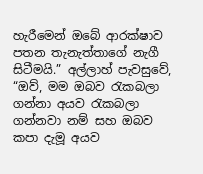හැරීමෙන් ඔබේ ආරක්ෂාව පතන තැනැත්තාගේ නැගී සිටීමයි.” අල්ලාහ් පැවසුවේ, “ඔව්, මම ඔබව රැකබලා ගන්නා අයව රැකබලා ගන්නවා නම් සහ ඔබව කපා දැමූ අයව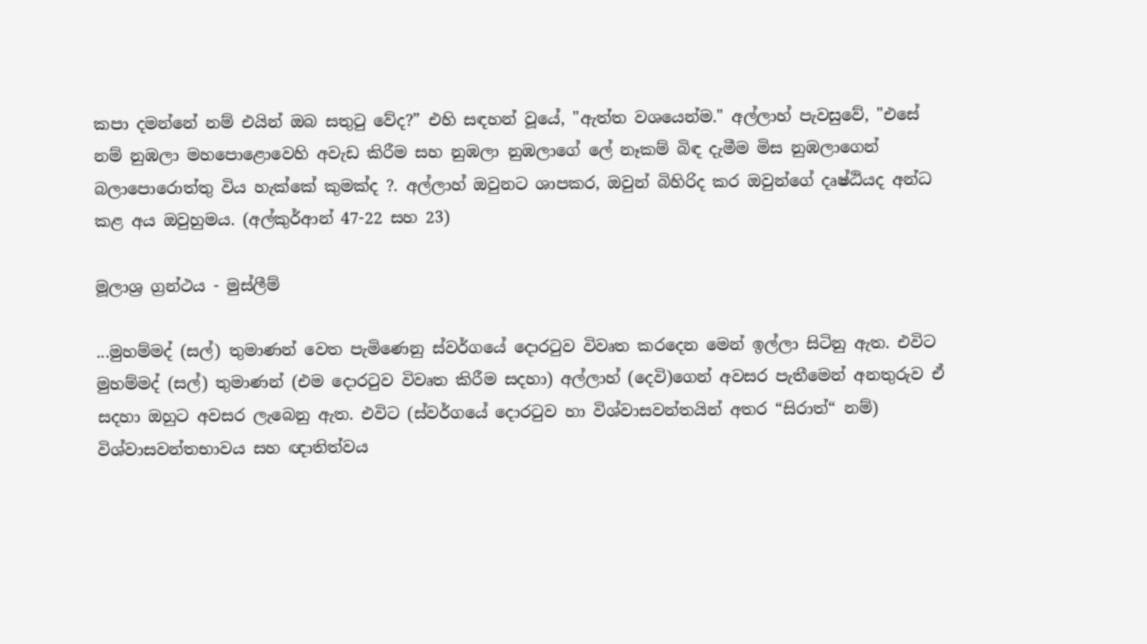කපා දමන්නේ නම් එයින් ඔබ සතුටු වේද?” එහි සඳහන් වූයේ, "ඇත්ත වශයෙන්ම." අල්ලාහ් පැවසුවේ, "එසේ නම් නුඹලා මහපොළොවෙහි අවැඩ කිරීම සහ නුඹලා නුඹලාගේ ලේ නෑකම් බිඳ දැමීම මිස නුඹලාගෙන් බලාපොරොත්තු විය හැක්කේ කුමක්ද ?. අල්ලාහ් ඔවුනට ශාපකර, ඔවුන් බිහිරිද කර ඔවුන්ගේ දෘෂ්ඨියද අන්ධ කළ අය ඔවුහුමය. (අල්කුර්ආන් 47-22 සහ 23)

මූලාශ්‍ර ග්‍රන්ථය - මුස්ලීම්

...මුහම්මද් (සල්) තුමාණන් වෙත පැමිණෙනු ස්වර්ගයේ දොරටුව විවෘත කරදෙන මෙන් ඉල්ලා සිටිනු ඇත. එවිට මුහම්මද් (සල්) තුමාණන් (එම දොරටුව විවෘත කිරීම සදහා) අල්ලාහ් (දෙවි)ගෙන් අවසර පැතීමෙන් අනතුරුව ඒ සදහා ඔහුට අවසර ලැබෙනු ඇත. එවිට (ස්වර්ගයේ දොරටුව හා විශ්වාසවන්තයින් අතර “සිරාත්“ නම්) විශ්වාසවන්තභාවය සහ ඥාතිත්වය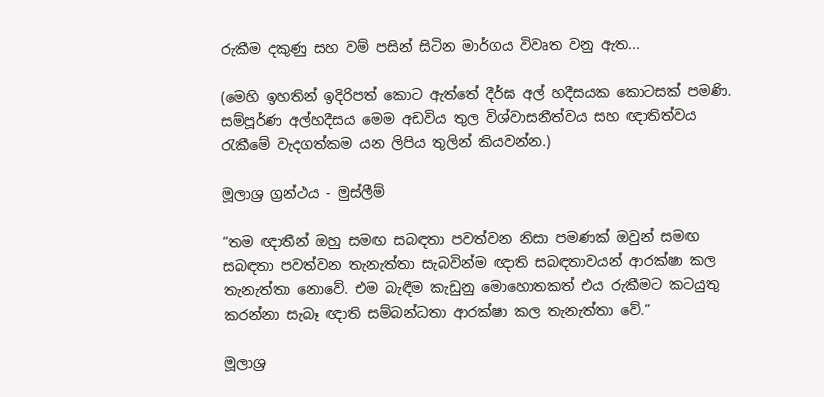රුකීම දකුණු සහ වම් පසින් සිටින මාර්ගය විවෘත වනු ඇත...

(මෙහි ඉහතින් ඉදිරිපත් කොට ඇත්තේ දීර්ඝ අල් හදීසයක කොටසක් පමණි. සම්පූර්ණ අල්හදීසය මෙම අඩවිය තුල විශ්වාසනීත්වය සහ ඥාතිත්වය රැකීමේ වැදගත්කම යන ලිපිය තුලින් කියවන්න.)

මූලාශ්‍ර ග්‍රන්ථය - මුස්ලීම්

“තම ඥාතීන් ඔහු සමඟ සබඳතා පවත්වන නිසා පමණක් ඔවුන් සමඟ සබඳතා පවත්වන තැනැත්තා සැබවින්ම ඥාති සබඳතාවයන් ආරක්ෂා කල තැනැත්තා නොවේ. එම බැඳීම කැඩුනු මොහොතකත් එය රුකීමට කටයුතු කරන්නා සැබෑ ඥාති සම්බන්ධතා ආරක්ෂා කල තැනැත්තා වේ.“

මූලාශ්‍ර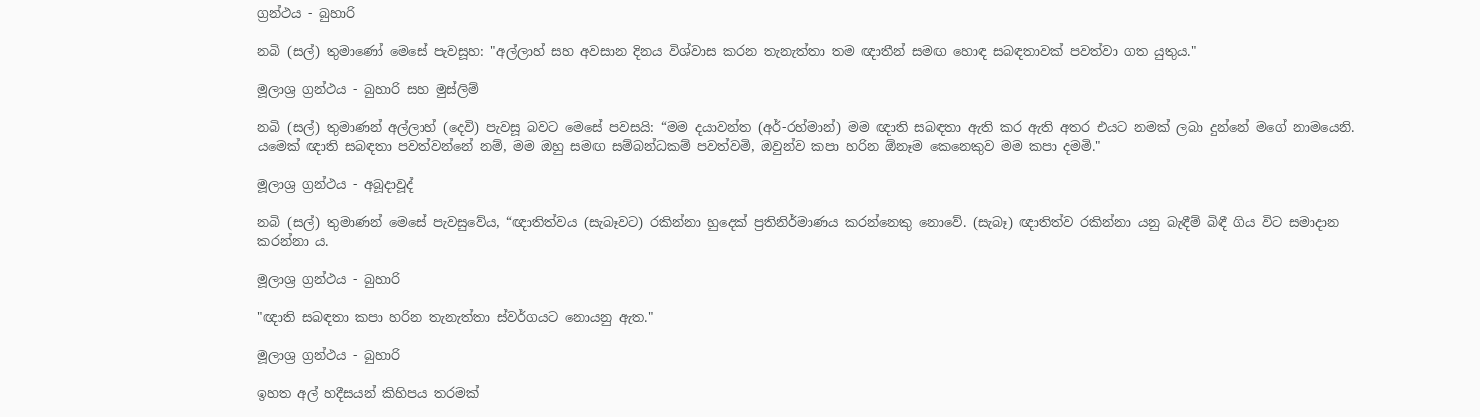ග්‍රන්ථය - බුහාරි

නබි (සල්) තුමාණෝ මෙසේ පැවසූහ: "අල්ලාහ් සහ අවසාන දිනය විශ්වාස කරන තැනැත්තා තම ඥාතීන් සමඟ හොඳ සබඳතාවක් පවත්වා ගත යුතුය."

මූලාශ්‍ර ග්‍රන්ථය - බුහාරි සහ මුස්ලිම්

නබි (සල්) තුමාණන් අල්ලාහ් (දෙවි) පැවසූ බවට මෙසේ පවසයි: “මම දයාවන්ත (අර්-රහ්මාන්) මම ඥාති සබඳතා ඇති කර ඇති අතර එයට නමක් ලබා දුන්නේ මගේ නාමයෙනි. යමෙක් ඥාති සබඳතා පවත්වන්නේ නම්, මම ඔහු සමඟ සම්බන්ධකම් පවත්වමි, ඔවුන්ව කපා හරින ඕනෑම කෙනෙකුව මම කපා දමමි."

මූලාශ්‍ර ග්‍රන්ථය - අබූදාවූද්

නබි (සල්) තුමාණන් මෙසේ පැවසුවේය, “ඥාතිත්වය (සැබෑවට) රකින්නා හුදෙක් ප්‍රතිනිර්මාණය කරන්නෙකු නොවේ. (සැබෑ) ඥාතිත්ව රකින්නා යනු බැඳීම් බිඳී ගිය විට සමාදාන කරන්නා ය.

මූලාශ්‍ර ග්‍රන්ථය - බුහාරි

"ඥාති සබඳතා කපා හරින තැනැත්තා ස්වර්ගයට නොයනු ඇත."

මූලාශ්‍ර ග්‍රන්ථය - බුහාරි

ඉහත අල් හදීසයන් කිහිපය තරමක්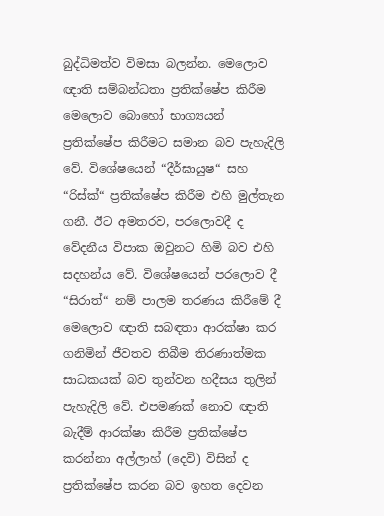බුද්ධිමත්ව විමසා බලන්න. මෙලොව ඥාති සම්බන්ධතා ප්‍රතික්ෂේප කිරීම මෙලොව බොහෝ භාග්‍යයන් ප්‍රතික්ෂේප කිරීමට සමාන බව පැහැදිලි වේ. විශේෂයෙන් “දීර්ඝායුෂ“ සහ “රිස්ක්“ ප්‍රතික්ෂේප කිරීම එහි මුල්තැන ගනී. ඊට අමතරව, පරලොවදී ද වේදනීය විපාක ඔවුනට හිමි බව එහි සදහන්ය වේ. විශේෂයෙන් පරලොව දී “සිරාත්“ නම් පාලම තරණය කිරීමේ දී මෙලොව ඥාති සබඳතා ආරක්ෂා කර ගනිමින් ජීවතව තිබීම තිරණාත්මක සාධකයක් බව තුන්වන හදීසය තුලින් පැහැදිලි වේ. එපමණක් නොව ඥාති බැදීම් ආරක්ෂා කිරීම ප්‍රතික්ෂේප කරන්නා අල්ලාහ් (දෙවි) විසින් ද ප්‍රතික්ෂේප කරන බව ඉහත දෙවන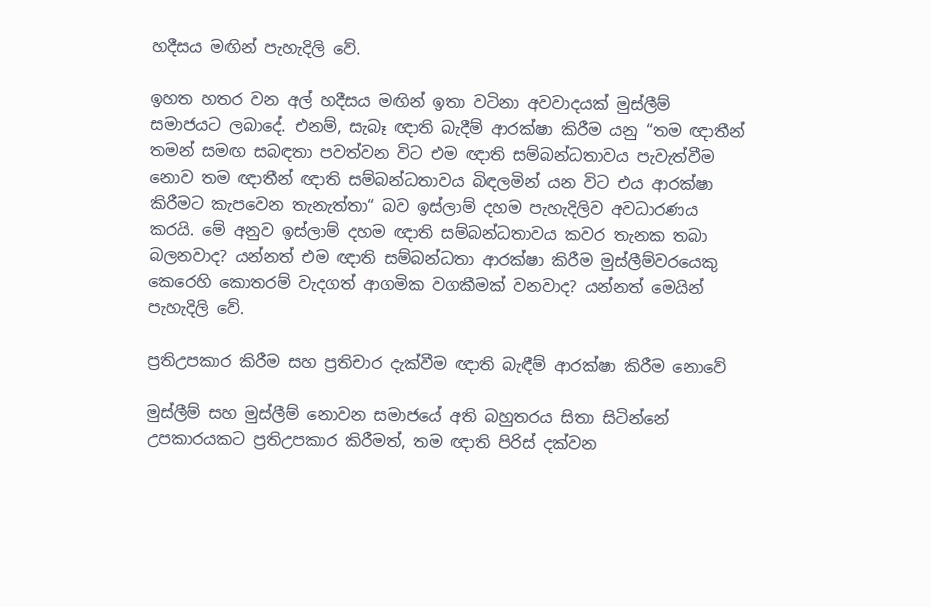හදීසය මඟින් පැහැදිලි වේ.

ඉහත හතර වන අල් හදීසය මඟින් ඉතා වටිනා අවවාදයක් මුස්ලීම් සමාජයට ලබාදේ. එනම්, සැබෑ ඥාති බැදීම් ආරක්ෂා කිරීම යනු “තම ඥාතීන් තමන් සමඟ සබඳතා පවත්වන විට එම ඥාති සම්බන්ධතාවය පැවැත්වීම නොව තම ඥාතීන් ඥාති සම්බන්ධතාවය බිඳලමින් යන විට එය ආරක්ෂා කිරීමට කැපවෙන තැනැත්තා“ බව ඉස්ලාම් දහම පැහැදිලිව අවධාරණය කරයි. මේ අනුව ඉස්ලාම් දහම ඥාති සම්බන්ධතාවය කවර තැනක තබා බලනවාද? යන්නත් එම ඥාති සම්බන්ධතා ආරක්ෂා කිරීම මුස්ලීම්වරයෙකු කෙරෙහි කොතරම් වැදගත් ආගමික වගකීමක් වනවාද? යන්නත් මෙයින් පැහැදිලි වේ.

ප්‍රතිඋපකාර කිරීම සහ ප්‍රතිචාර දැක්වීම ඥාති බැඳීම් ආරක්ෂා කිරීම නොවේ

මුස්ලීම් සහ මුස්ලීම් නොවන සමාජයේ අති බහුතරය සිතා සිටින්නේ උපකාරයකට ප්‍රතිඋපකාර කිරීමත්, තම ඥාති පිරිස් දක්වන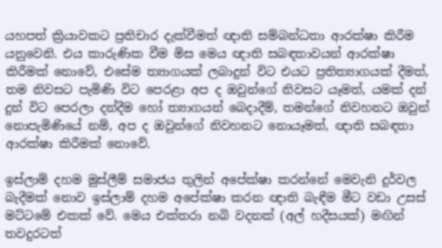යහපත් ක්‍රියාවකට ප්‍රතිචාර දැක්වීමත් ඥාති සම්බන්ධතා ආරක්ෂා කිරීම යනුවෙනි. එය කාරුණික වීම මිස මෙය ඥාති සබඳතාවයන් ආරක්ෂා කිරීමක් නොවේ, එසේම ත්‍යාගයක් ලබාදුන් විට එයට ප්‍රතිත්‍යාගයක් දීමත්, තම නිවසට පැමිණි විට පෙරළා අප ද ඔවුන්ගේ නිවසට යෑමත්, යමක් දන් දුන් විට පෙරලා දන්දීම හෝ ත්‍යාගයන් බෙදාදීම්, තමන්ගේ නිවහනට ඔවුන් නොපැමිණියේ නම්, අප ද ඔවුන්ගේ නිවහනට නොයෑමත්, ඥාති සබඳතා ආරක්ෂා කිරීමක් නොවේ.

ඉස්ලාම් දහම මුස්ලීම් සමාජය තුලින් අපේක්ෂා කරන්නේ මෙවැනි දුර්වල බැදීමක් නොව ඉස්ලාම් දහම අපේක්ෂා කරන ඥාති බැඳීම මීට වඩා උසස් මට්ටමේ එකක් වේ. මෙය එක්තරා නබි වදනක් (අල් හදීසයක්) මඟින් තවදුරටත්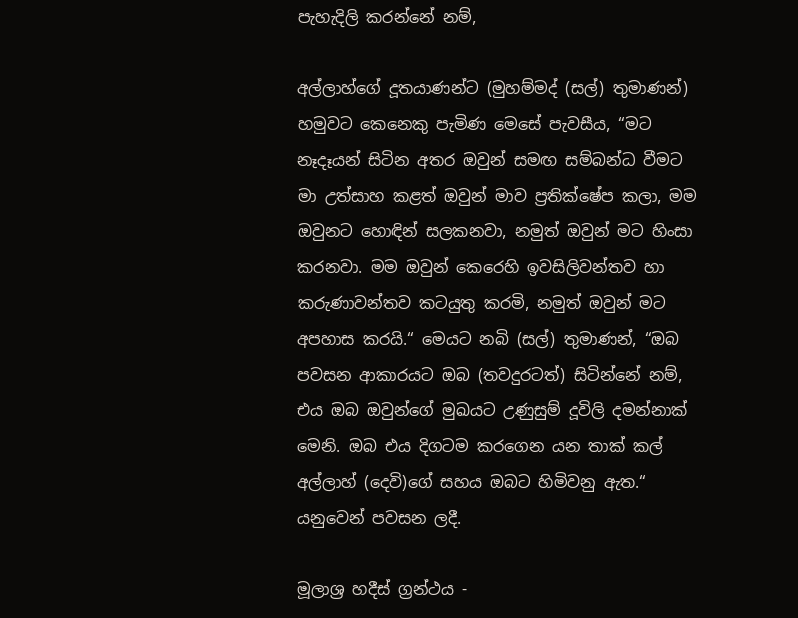පැහැදිලි කරන්නේ නම්,

අල්ලාහ්ගේ දූතයාණන්ට (මුහම්මද් (සල්) තුමාණන්) හමුවට කෙනෙකු පැමිණ මෙසේ පැවසීය, “මට නෑදෑයන් සිටින අතර ඔවුන් සමඟ සම්බන්ධ වීමට මා උත්සාහ කළත් ඔවුන් මාව ප්‍රතික්ෂේප කලා, මම ඔවුනට හොඳින් සලකනවා, නමුත් ඔවුන් මට හිංසා කරනවා. මම ඔවුන් කෙරෙහි ඉවසිලිවන්තව හා කරුණාවන්තව කටයුතු කරමි, නමුත් ඔවුන් මට අපහාස කරයි.“ මෙයට නබි (සල්) තුමාණන්, “ඔබ පවසන ආකාරයට ඔබ (තවදුරටත්) සිටින්නේ නම්, එය ඔබ ඔවුන්ගේ මුඛයට උණුසුම් දූවිලි දමන්නාක් මෙනි. ඔබ එය දිගටම කරගෙන යන තාක් කල් අල්ලාහ් (දෙවි)ගේ සහය ඔබට හිමිවනු ඇත.“ යනුවෙන් පවසන ලදී.

මූලාශ්‍ර හදීස් ග්‍රන්ථය -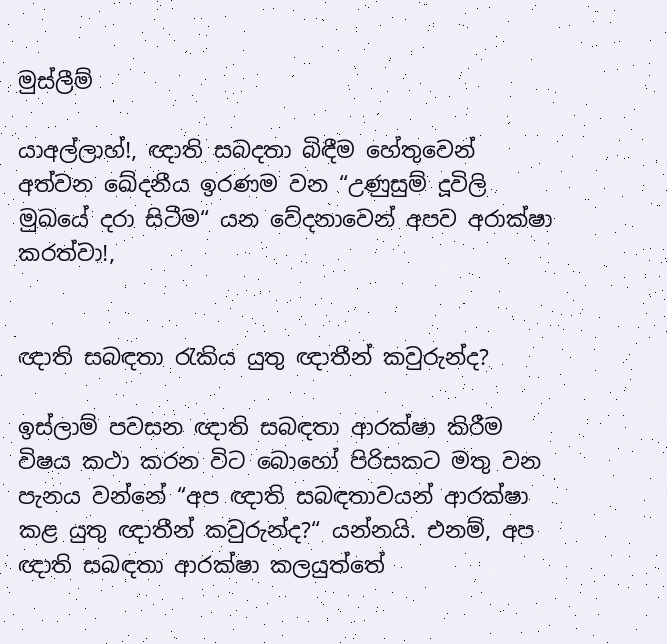මුස්ලීම්

යාඅල්ලාහ්!, ඥාති සබදතා බිඳීම හේතුවෙන් අත්වන ඛේදනීය ඉරණම වන “උණුසුම් දූවිලි මුඛයේ දරා සිටීම“ යන වේදනාවෙන් අපව අරාක්ෂා කරත්වා!,


ඥාති සබඳතා රැකිය යුතු ඥාතීන් කවුරුන්ද?

ඉස්ලාම් පවසන ඥාති සබඳතා ආරක්ෂා කිරීම විෂය කථා කරන විට බොහෝ පිරිසකට මතු වන පැනය වන්නේ “අප ඥාති සබඳතාවයන් ආරක්ෂා කළ යුතු ඥාතීන් කවුරුන්ද?“ යන්නයි. එනම්, අප ඥාති සබඳතා ආරක්ෂා කලයුත්තේ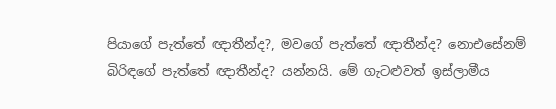පියාගේ පැත්තේ ඥාතීන්ද?, මවගේ පැත්තේ ඥාතීන්ද? නොඑසේනම් බිරිඳගේ පැත්තේ ඥාතීන්ද? යන්නයි. මේ ගැටළුවත් ඉස්ලාමීය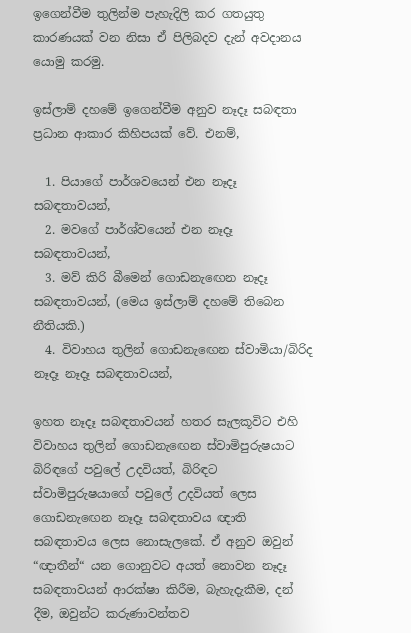ඉගෙන්වීම තුලින්ම පැහැදිලි කර ගතයුතු කාරණයක් වන නිසා ඒ පිලිබදව දැන් අවදානය යොමු කරමු.

ඉස්ලාම් දහමේ ඉගෙන්වීම අනුව නෑදෑ සබඳතා ප්‍රධාන ආකාර කිහිපයක් වේ. එනම්,

  1. පියාගේ පාර්ශවයෙන් එන නෑදෑ සබඳතාවයන්,
  2. මවගේ පාර්ශ්වයෙන් එන නෑදෑ සබඳතාවයන්,
  3. මව් කිරි බීමෙන් ගොඩනැඟෙන නෑදෑ සබඳතාවයන්, (මෙය ඉස්ලාම් දහමේ තිබෙන නීතියකි.)
  4. විවාහය තුලින් ගොඩනැඟෙන ස්වාමියා/බිරිද නෑදෑ නෑදෑ සබඳතාවයන්,

ඉහත නෑදෑ සබඳතාවයන් හතර සැලකූවිට එහි විවාහය තුලින් ගොඩනැඟෙන ස්වාමිපුරුෂයාට බිරිඳගේ පවුලේ උදවියත්, බිරිඳට ස්වාමිපුරුෂයාගේ පවුලේ උදවියත් ලෙස ගොඩනැඟෙන නෑදෑ සබඳතාවය ඥාති සබඳතාවය ලෙස නොසැලකේ. ඒ අනුව ඔවුන් “ඥාතීන්“ යන ගොනුවට අයත් නොවන නෑදෑ සබඳතාවයන් ආරක්ෂා කිරීම, බැහැදැකීම, දන් දීම, ඔවුන්ට කරුණාවන්තව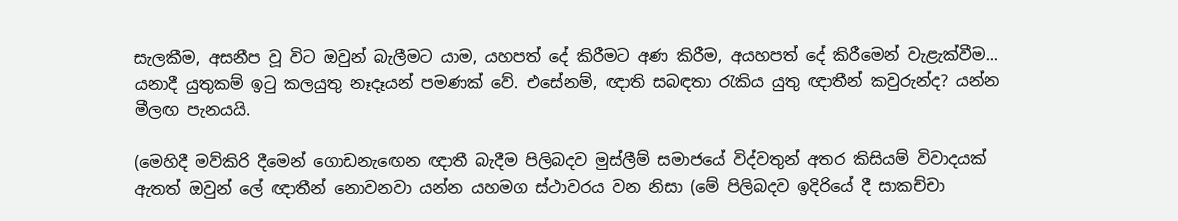සැලකීම, අසනීප වූ විට ඔවුන් බැලීමට යාම, යහපත් දේ කිරීමට අණ කිරීම, අයහපත් දේ කිරීමෙන් වැළැක්වීම... යනාදී යුතුකම් ඉටු කලයුතු නෑදෑයන් පමණක් වේ. එසේනම්, ඥාති සබඳතා රැකිය යුතු ඥාතීන් කවුරුන්ද? යන්න මීලඟ පැනයයි.

(මෙහිදී මව්කිරි දීමෙන් ගොඩනැඟෙන ඥාතී බැදීම පිලිබදව මුස්ලීම් සමාජයේ විද්වතුන් අතර කිසියම් විවාදයක් ඇතත් ඔවුන් ලේ ඥාතීන් නොවනවා යන්න යහමග ස්ථාවරය වන නිසා (මේ පිලිබදව ඉදිරියේ දී සාකච්චා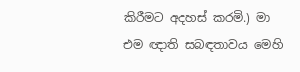කිරීමට අදහස් කරමි.) මා එම ඥාති සබඳතාවය මෙහි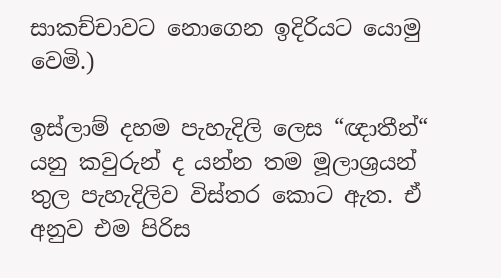සාකච්චාවට නොගෙන ඉදිරියට යොමු වෙමි.)

ඉස්ලාම් දහම පැහැදිලි ලෙස “ඥාතීන්“ යනු කවුරුන් ද යන්න තම මූලාශ්‍රයන් තුල පැහැදිලිව විස්තර කොට ඇත. ඒ අනුව එම පිරිස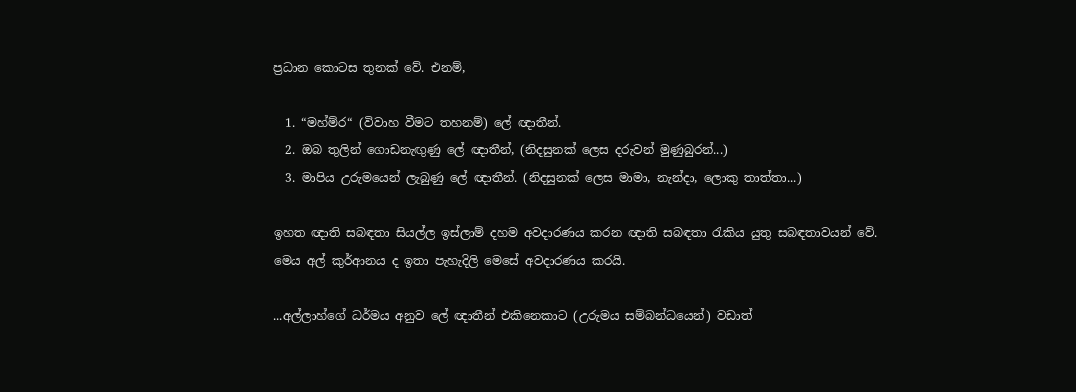ප්‍රධාන කොටස තුනක් වේ. එනම්,

  1. “මහ්ම්ර“ (විවාහ වීමට තහනම්) ලේ ඥාතීන්.
  2. ඔබ තුලින් ගොඩනැඟුණු ලේ ඥාතීන්, (නිදසුනක් ලෙස දරුවන් මුණුබුරන්...)
  3. මාපිය උරුමයෙන් ලැබුණු ලේ ඥාතීන්. (නිදසුනක් ලෙස මාමා, නැන්දා, ලොකු තාත්තා...)

ඉහත ඥාති සබඳතා සියල්ල ඉස්ලාම් දහම අවදාරණය කරන ඥාති සබඳතා රැකිය යුතු සබඳතාවයන් වේ. මෙය අල් කුර්ආනය ද ඉතා පැහැදිලි මෙසේ අවදාරණය කරයි.

...අල්ලාහ්ගේ ධර්මය අනුව ලේ ඥාතීන් එකිනෙකාට (උරුමය සම්බන්ධයෙන්) වඩාත්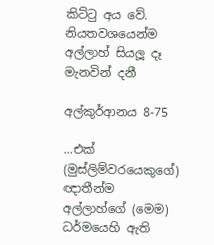කිට්ටු අය වේ. නියතවශයෙන්ම අල්ලාහ් සියලූ දෑ මැනවින් දනී

අල්කුර්ආනය 8-75

...එක් (මුස්ලිම්වරයෙකුගේ) ඥාතීන්ම අල්ලාහ්ගේ (මෙම) ධර්මයෙහි ඇති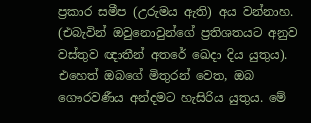ප්‍රකාර සමීප (උරුමය ඇති) අය වන්නාහ. (එබැවින් ඔවුනොවුන්ගේ ප්‍රතිශතයට අනුව වස්තුව ඥාතීන් අතරේ ඛෙදා දිය යුතුය). එහෙත් ඔබගේ මිතුරන් වෙත, ඔබ ගෞරවණීය අන්දමට හැසිරිය යුතුය. මේ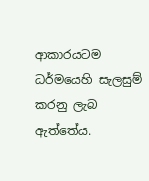ආකාරයටම ධර්මයෙහි සැලසුම් කරනු ලැබ ඇත්තේය.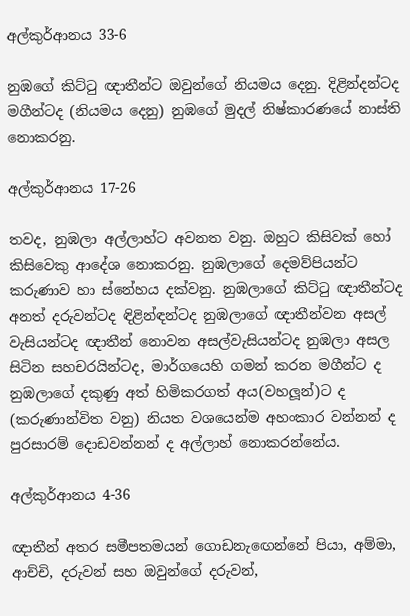අල්කුර්ආනය 33-6

නුඹගේ කිට්ටු ඥාතීන්ට ඔවුන්ගේ නියමය දෙනු. දිළින්දන්ටද මගීන්ටද (නියමය දෙනු) නුඹගේ මුදල් නිෂ්කාරණයේ නාස්ති නොකරනු.

අල්කුර්ආනය 17-26

තවද, නුඹලා අල්ලාහ්ට අවනත වනු. ඔහුට කිසිවක් හෝ කිසිවෙකු ආදේශ නොකරනු. නුඹලාගේ දෙමව්පියන්ට කරුණාව හා ස්නේහය දක්වනු. නුඹලාගේ කිට්ටු ඥාතීන්ටද අනත් දරුවන්ටද ඳිළින්ඳන්ටද නුඹලාගේ ඥාතීන්වන අසල් වැසියන්ටද ඥාතීන් නොවන අසල්වැසියන්ටද නුඹලා අසල සිටින සහචරයින්ටද, මාර්ගයෙහි ගමන් කරන මගීන්ට ද නුඹලාගේ දකුණු අත් හිමිකරගත් අය(වහලූන්)ට ද (කරුණාන්විත වනු) නියත වශයෙන්ම අහංකාර වන්නන් ද පුරසාරම් දොඩවන්නන් ද අල්ලාහ් නොකරන්නේය.

අල්කුර්ආනය 4-36

ඥාතීන් අතර සමීපතමයන් ගොඩනැඟෙන්නේ පියා, අම්මා, ආච්චි, දරුවන් සහ ඔවුන්ගේ දරුවන්,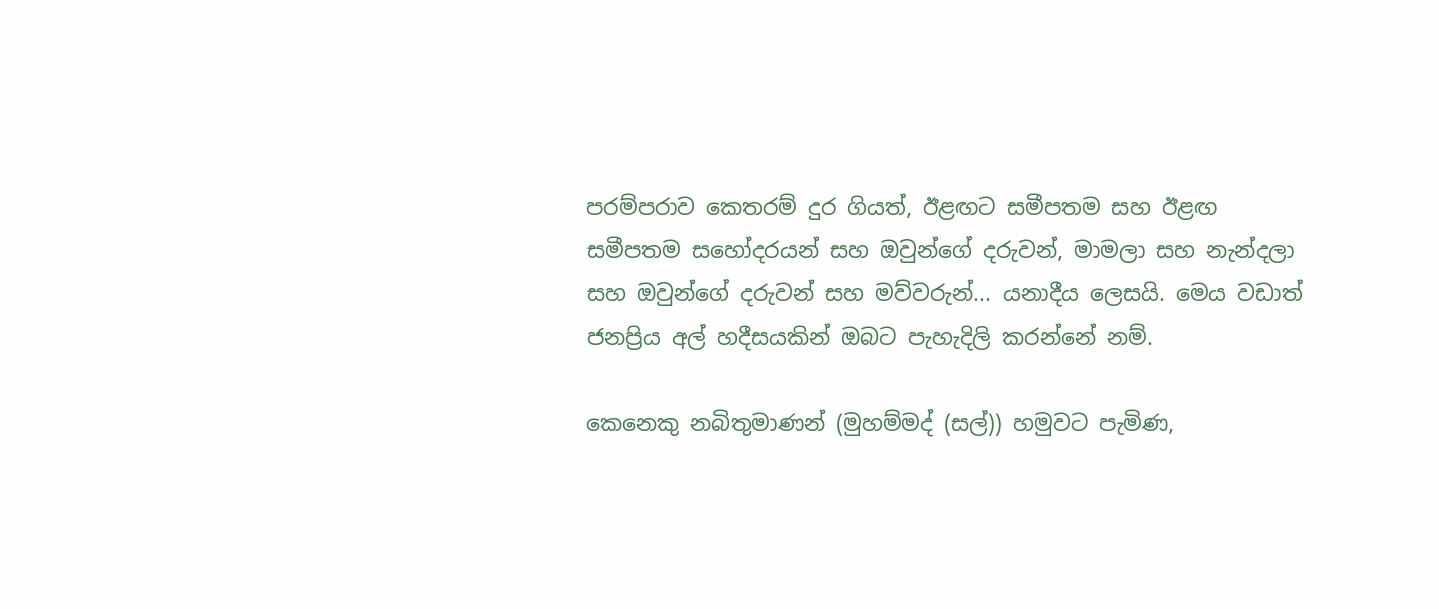පරම්පරාව කෙතරම් දුර ගියත්, ඊළඟට සමීපතම සහ ඊළඟ සමීපතම සහෝදරයන් සහ ඔවුන්ගේ දරුවන්, මාමලා සහ නැන්දලා සහ ඔවුන්ගේ දරුවන් සහ මව්වරුන්... යනාදීය ලෙසයි. මෙය වඩාත් ජනප්‍රිය අල් හදීසයකින් ඔබට පැහැදිලි කරන්නේ නම්.

කෙනෙකු නබිතුමාණන් (මුහම්මද් (සල්)) හමුවට පැමිණ,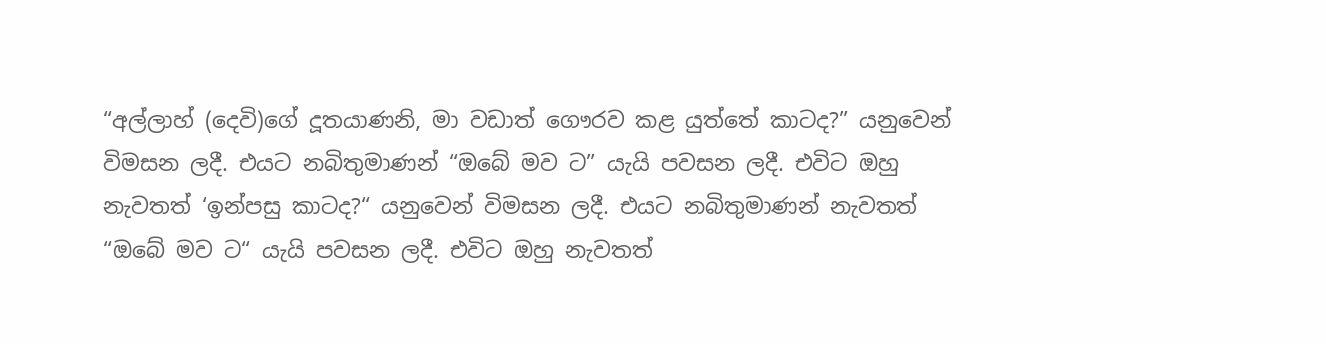“අල්ලාහ් (දෙවි)ගේ දූතයාණනි, මා වඩාත් ගෞරව කළ යුත්තේ කාටද?” යනුවෙන් විමසන ලදී. එයට නබිතුමාණන් “ඔබේ මව ට” යැයි පවසන ලදී. එවිට ඔහු නැවතත් ‘ඉන්පසු කාටද?“ යනුවෙන් විමසන ලදී. එයට නබිතුමාණන් නැවතත් “ඔබේ මව ට“ යැයි පවසන ලදී. එවිට ඔහු නැවතත්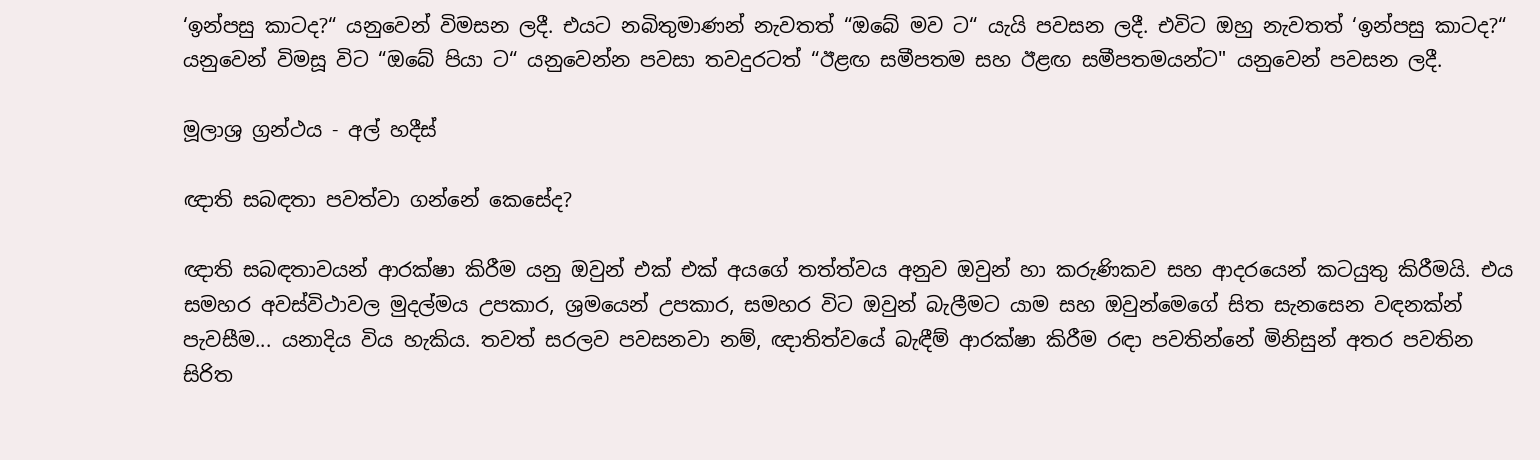‘ඉන්පසු කාටද?“ යනුවෙන් විමසන ලදී. එයට නබිතුමාණන් නැවතත් “ඔබේ මව ට“ යැයි පවසන ලදී. එවිට ඔහු නැවතත් ‘ඉන්පසු කාටද?“ යනුවෙන් විමසූ විට “ඔබේ පියා ට“ යනුවෙන්න පවසා තවදුරටත් “ඊළඟ සමීපතම සහ ඊළඟ සමීපතමයන්ට" යනුවෙන් පවසන ලදී.

මූලාශ්‍ර ග්‍රන්ථය - අල් හදීස්

ඥාති සබඳතා පවත්වා ගන්නේ කෙසේද?

ඥාති සබඳතාවයන් ආරක්ෂා කිරීම යනු ඔවුන් එක් එක් අයගේ තත්ත්වය අනුව ඔවුන් හා කරුණිකව සහ ආදරයෙන් කටයුතු කිරීමයි. එය සමහර අවස්විථාවල මුදල්මය උපකාර, ශ්‍රමයෙන් උපකාර, සමහර විට ඔවුන් බැලීමට යාම සහ ඔවුන්මෙගේ සිත සැනසෙන වඳනක්න් පැවසීම... යනාදිය විය හැකිය. තවත් සරලව පවසනවා නම්, ඥාතිත්වයේ බැඳීම් ආරක්ෂා කිරීම රඳා පවතින්නේ මිනිසුන් අතර පවතින සිරිත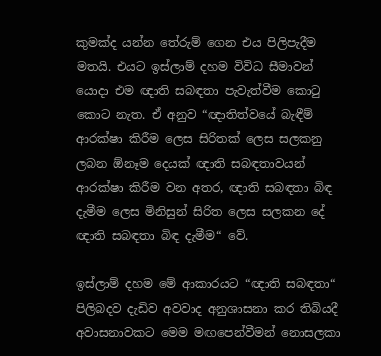කුමක්ද යන්න තේරුම් ගෙන එය පිලිපැදීම මතයි. එයට ඉස්ලාම් දහම විවිධ සීමාවන් යොදා එම ඥාති සබඳතා පැවැත්වීම කොටු කොට නැත. ඒ අනුව “ඥාතිත්වයේ බැඳීම් ආරක්ෂා කිරීම ලෙස සිරිතක් ලෙස සලකනු ලබන ඕනෑම දෙයක් ඥාති සබඳතාවයන් ආරක්ෂා කිරීම වන අතර, ඥාති සබඳතා බිඳ දැමීම ලෙස මිනිසුන් සිරිත ලෙස සලකන දේ ඥාති සබඳතා බිඳ දැමීම“ වේ.

ඉස්ලාම් දහම මේ ආකාරයට “ඥාති සබඳතා“ පිලිබදව දැඩිව අවවාද අනුශාසනා කර තිබියදී අවාසනාවකට මෙම මඟපෙන්වීමන් නොසලකා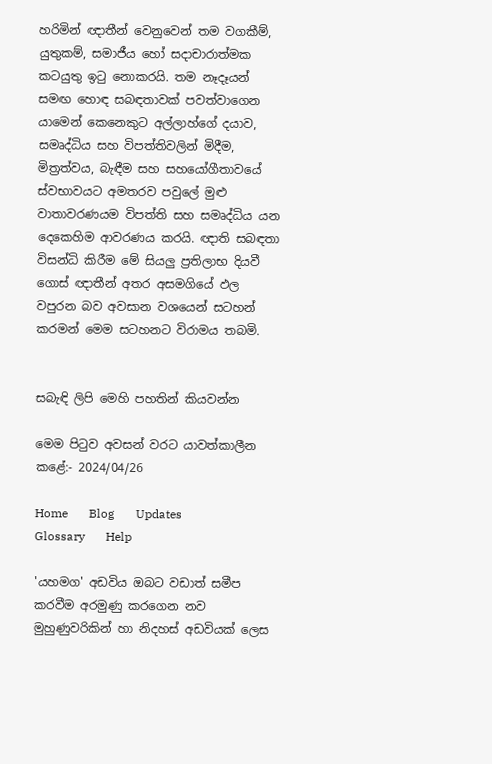හරිමින් ඥාතීන් වෙනුවෙන් තම වගකීම්, යුතුකම්, සමාජීය හෝ සදාචාරාත්මක කටයුතු ඉටු නොකරයි. තම නෑදෑයන් සමඟ හොඳ සබඳතාවක් පවත්වාගෙන යාමෙන් කෙනෙකුට අල්ලාහ්ගේ දයාව, සමෘද්ධිය සහ විපත්තිවලින් මිදීම, මිත්‍රත්වය, බැඳීම සහ සහයෝගීතාවයේ ස්වභාවයට අමතරව පවුලේ මුළු වාතාවරණයම විපත්ති සහ සමෘද්ධිය යන දෙකෙහිම ආවරණය කරයි. ඥාති සබඳතා විසන්ධි කිරීම මේ සියලු ප්‍රතිලාභ දියවී ගොස් ඥාතීන් අතර අසමගියේ ඵල වපුරන බව අවසාන වශයෙන් සටහන් කරමන් මෙම සටහනට විරාමය තබමි.


සබැඳි ලිපි මෙහි පහතින් කියවන්න

මෙම පිටුව අවසන් වරට යාවත්කාලීන කළේ:- 2024/04/26

Home       Blog       Updates       Glossary       Help

'යහමග' අඩවිය ඔබට වඩාත් සමීප කරවීම අරමුණු කරගෙන නව මුහුණුවරිකින් හා නිදහස් අඩවියක් ලෙස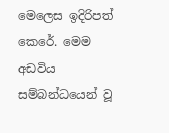මෙලෙස ඉදිරිපත් කෙරේ. මෙම අඩවිය සම්බන්ධයෙන් වූ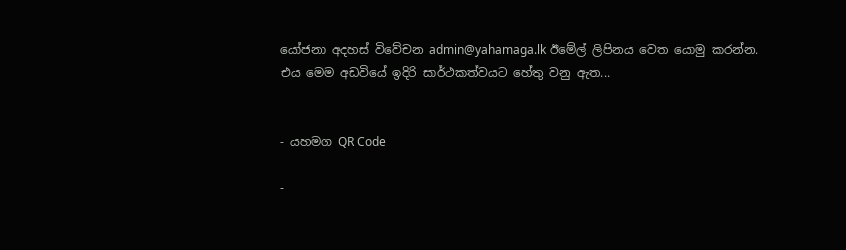යෝජනා අදහස් විවේචන admin@yahamaga.lk ඊමේල් ලිපිනය වෙත යොමු කරන්න. එය මෙම අඩවියේ ඉදිරි සාර්ථකත්වයට හේතු වනු ඇත...


- යහමග QR Code

-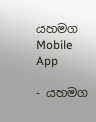යහමග Mobile App

- යහමග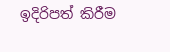ඉදිරිපත් කිරීම